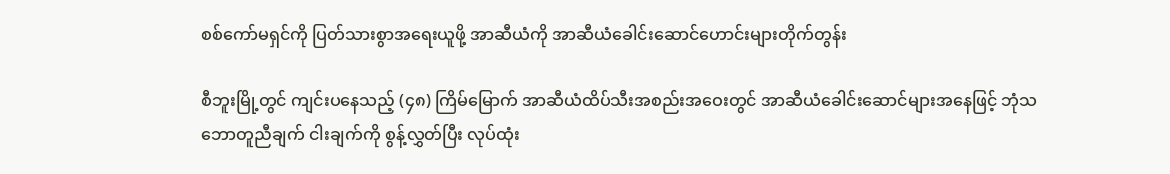စစ်ကော်မရှင်ကို ပြတ်သားစွာအရေးယူဖို့ အာဆီယံကို အာဆီယံခေါင်းဆောင်ဟောင်းများတိုက်တွန်း

စီဘူးမြို့တွင် ကျင်းပနေသည့် (၄၈) ကြိမ်မြောက် အာဆီယံထိပ်သီးအစည်းအဝေးတွင် အာဆီယံခေါင်းဆောင်များအနေဖြင့် ဘုံသဘောတူညီချက် ငါးချက်ကို စွန့်လွှတ်ပြီး လုပ်ထုံး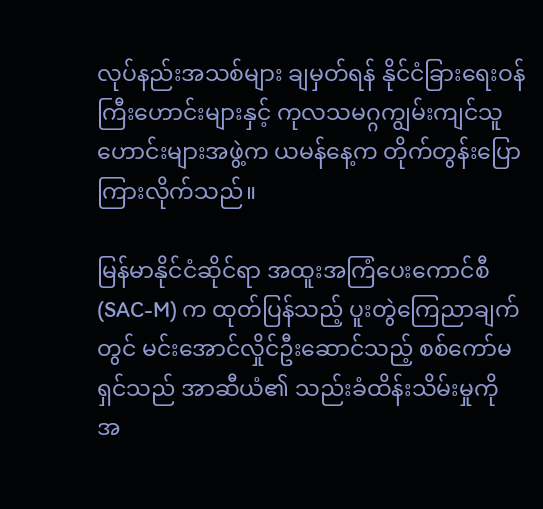လုပ်နည်းအသစ်များ ချမှတ်ရန် နိုင်ငံခြားရေးဝန်ကြီးဟောင်းများနှင့် ကုလသမဂ္ဂကျွမ်းကျင်သူဟောင်းများအဖွဲ့က ယမန်နေ့က တိုက်တွန်းပြောကြားလိုက်သည်။

မြန်မာနိုင်ငံဆိုင်ရာ အထူးအကြံပေးကောင်စီ (SAC-M) က ထုတ်ပြန်သည့် ပူးတွဲကြေညာချက်တွင် မင်းအောင်လှိုင်ဦးဆောင်သည့် စစ်ကော်မရှင်သည် အာဆီယံ၏ သည်းခံထိန်းသိမ်းမှုကို အ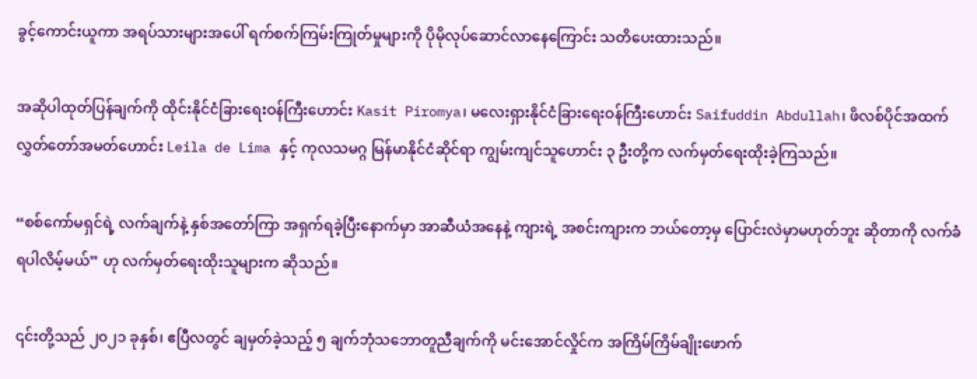ခွင့်ကောင်းယူကာ အရပ်သားများအပေါ် ရက်စက်ကြမ်းကြုတ်မှုများကို ပိုမိုလုပ်ဆောင်လာနေကြောင်း သတိပေးထားသည်။

အဆိုပါထုတ်ပြန်ချက်ကို ထိုင်းနိုင်ငံခြားရေးဝန်ကြီးဟောင်း Kasit Piromya၊ မလေးရှားနိုင်ငံခြားရေးဝန်ကြီးဟောင်း Saifuddin Abdullah၊ ဖိလစ်ပိုင်အထက်လွှတ်တော်အမတ်ဟောင်း Leila de Lima နှင့် ကုလသမဂ္ဂ မြန်မာနိုင်ငံဆိုင်ရာ ကျွမ်းကျင်သူဟောင်း ၃ ဦးတို့က လက်မှတ်ရေးထိုးခဲ့ကြသည်။

“စစ်ကော်မရှင်ရဲ့ လက်ချက်နဲ့ နှစ်အတော်ကြာ အရှက်ရခဲ့ပြီးနောက်မှာ အာဆီယံအနေနဲ့ ကျားရဲ့ အစင်းကျားက ဘယ်တော့မှ ပြောင်းလဲမှာမဟုတ်ဘူး ဆိုတာကို လက်ခံရပါလိမ့်မယ်” ဟု လက်မှတ်ရေးထိုးသူများက ဆိုသည်။

၎င်းတို့သည် ၂၀၂၁ ခုနှစ်၊ ဧပြီလတွင် ချမှတ်ခဲ့သည့် ၅ ချက်ဘုံသဘောတူညီချက်ကို မင်းအောင်လှိုင်က အကြိမ်ကြိမ်ချိုးဖောက်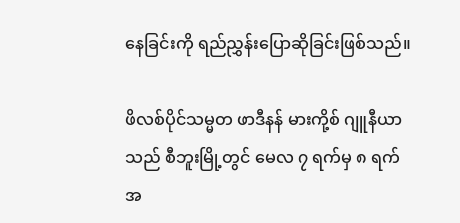နေခြင်းကို ရည်ညွှန်းပြောဆိုခြင်းဖြစ်သည်။

ဖိလစ်ပိုင်သမ္မတ ဖာဒီနန် မားကို့စ် ဂျူနီယာသည် စီဘူးမြို့တွင် မေလ ၇ ရက်မှ ၈ ရက်အ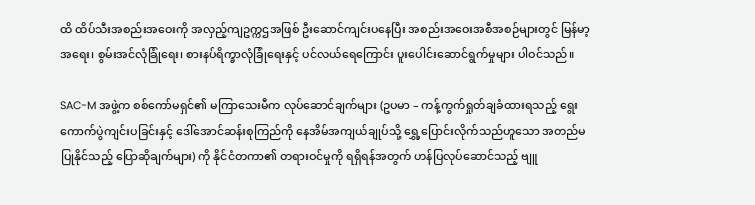ထိ ထိပ်သီးအစည်းအဝေးကို အလှည့်ကျဥက္ကဌအဖြစ် ဦးဆောင်ကျင်းပနေပြီး အစည်းအဝေးအစီအစဉ်များတွင် မြန်မာ့အရေး၊ စွမ်းအင်လုံခြုံရေး၊ စားနပ်ရိက္ခာလုံခြုံရေးနှင့် ပင်လယ်ရေကြောင်း ပူးပေါင်းဆောင်ရွက်မှုများ ပါဝင်သည်။

SAC-M အဖွဲ့က စစ်ကော်မရှင်၏ မကြာသေးမီက လုပ်ဆောင်ချက်များ (ဥပမာ – ကန့်ကွက်ရှုတ်ချခံထားရသည့် ရွေးကောက်ပွဲကျင်းပခြင်းနှင့် ဒေါ်အောင်ဆန်းစုကြည်ကို နေအိမ်အကျယ်ချုပ်သို့ ရွှေ့ပြောင်းလိုက်သည်ဟူသော အတည်မပြုနိုင်သည့် ပြောဆိုချက်များ) ကို နိုင်ငံတကာ၏ တရားဝင်မှုကို ရရှိရန်အတွက် ဟန်ပြလုပ်ဆောင်သည့် ဗျူ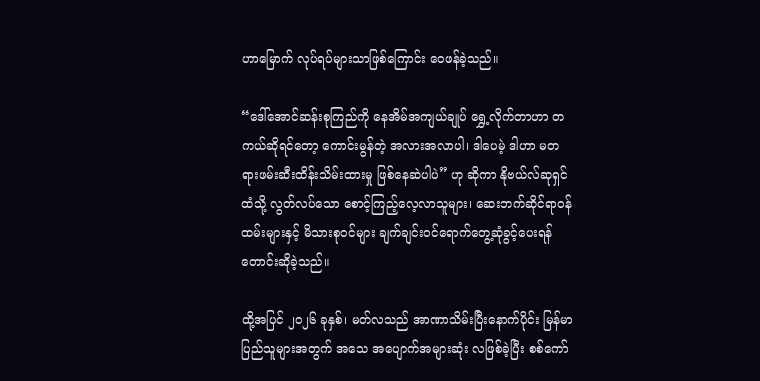ဟာမြောက် လုပ်ရပ်များသာဖြစ်ကြောင်း ဝေဖန်ခဲ့သည်။

“ဒေါ်အောင်ဆန်းစုကြည်ကို နေအိမ်အကျယ်ချုပ် ရွှေ့လိုက်တာဟာ တကယ်ဆိုရင်တော့ ကောင်းမွန်တဲ့ အလားအလာပါ၊ ဒါပေမဲ့ ဒါဟာ မတရားဖမ်းဆီးထိန်းသိမ်းထားမှု ဖြစ်နေဆဲပါပဲ” ဟု ဆိုကာ နိုဗယ်လ်ဆုရှင်ထံသို့ လွတ်လပ်သော စောင့်ကြည့်လေ့လာသူများ၊ ဆေးဘက်ဆိုင်ရာဝန်ထမ်းများနှင့် မိသားစုဝင်များ ချက်ချင်းဝင်ရောက်တွေ့ဆုံခွင့်ပေးရန် တောင်းဆိုခဲ့သည်။

ထို့အပြင် ၂၀၂၆ ခုနှစ်၊ မတ်လသည် အာဏာသိမ်းပြီးနောက်ပိုင်း မြန်မာပြည်သူများအတွက် အသေ အပျောက်အများဆုံး လဖြစ်ခဲ့ပြီး စစ်ကော်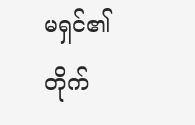မရှင်၏ တိုက်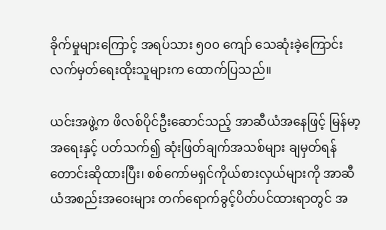ခိုက်မှုများကြောင့် အရပ်သား ၅၀၀ ကျော် သေဆုံးခဲ့ကြောင်း လက်မှတ်ရေးထိုးသူများက ထောက်ပြသည်။

ယင်းအဖွဲ့က ဖိလစ်ပိုင်ဦးဆောင်သည့် အာဆီယံအနေဖြင့် မြန်မာ့အရေးနှင့် ပတ်သက်၍ ဆုံးဖြတ်ချက်အသစ်များ ချမှတ်ရန် တောင်းဆိုထားပြီး၊ စစ်ကော်မရှင်ကိုယ်စားလှယ်များကို အာဆီယံအစည်းအဝေးများ တက်ရောက်ခွင့်ပိတ်ပင်ထားရာတွင် အ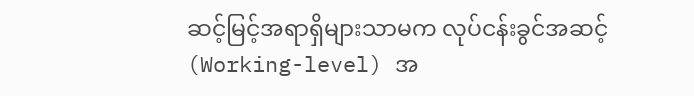ဆင့်မြင့်အရာရှိများသာမက လုပ်ငန်းခွင်အဆင့် (Working-level) အ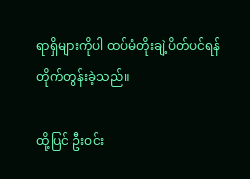ရာရှိများကိုပါ ထပ်မံတိုးချဲ့ပိတ်ပင်ရန် တိုက်တွန်းခဲ့သည်။

ထို့ပြင် ဦးဝင်း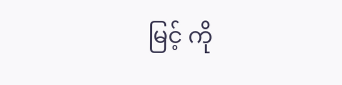မြင့် ကို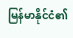မြန်မာနိုင်ငံ၏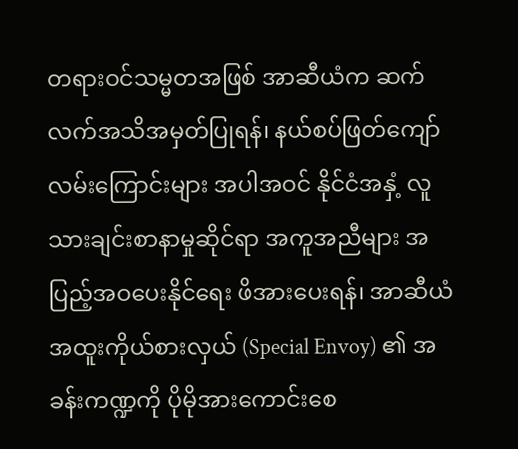တရားဝင်သမ္မတအဖြစ် အာဆီယံက ဆက်လက်အသိအမှတ်ပြုရန်၊ နယ်စပ်ဖြတ်ကျော်လမ်းကြောင်းများ အပါအဝင် နိုင်ငံအနှံ့ လူသားချင်းစာနာမှုဆိုင်ရာ အကူအညီများ အပြည့်အဝပေးနိုင်ရေး ဖိအားပေးရန်၊ အာဆီယံအထူးကိုယ်စားလှယ် (Special Envoy) ၏ အခန်းကဏ္ဍကို ပိုမိုအားကောင်းစေ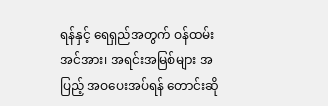ရန်နှင့် ရေရှည်အတွက် ဝန်ထမ်းအင်အား၊ အရင်းအမြစ်များ အပြည့် အဝပေးအပ်ရန် တောင်းဆို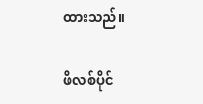ထားသည်။

ဖိလစ်ပိုင်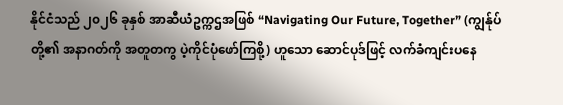နိုင်ငံသည် ၂၀၂၆ ခုနှစ် အာဆီယံဥက္ကဌအဖြစ် “Navigating Our Future, Together” (ကျွန်ုပ်တို့၏ အနာဂတ်ကို အတူတကွ ပဲ့ကိုင်ပုံဖော်ကြစို့) ဟူသော ဆောင်ပုဒ်ဖြင့် လက်ခံကျင်းပနေ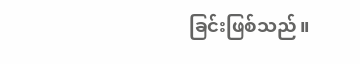ခြင်းဖြစ်သည်။